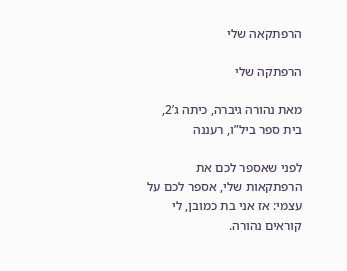הרפתקאה שלי

הרפתקה שלי

מאת נהורה גיברה, כיתה ג’2, בית ספר ביל”ו, רעננה

לפני שאספר לכם את הרפתקאות שלי, אספר לכם על עצמי: אז אני בת כמובן, לי קוראים נהורה.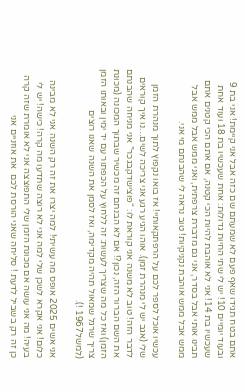אתם בטח תגידו שאף פעם לא שמעתם שם כזה אבל אני קיימת! אני בת 9 ובעוד יומיים 10! יש לי שתי החיות גדולות: אחת שעכשיו בת 18 ועוד אחת שעכשיו בת 14! אני לא אוהבת להיות הכי קטנה, אם אתם הכי קטנים אתם תבינו אותי אבל בסדר, אני גם מדברת צרפתית, ואני ממש אבל ממש אבל ממש אבל ממש אוהבת נקניקיות! טוב נראה לי שהבנתם מי אני.

עכשיו אוכל לספר לכם על הרפתקאותיי! אז בואו נקפוץ לתוך מנהרת הזמן שלי (אגב יש לי מנהרת זמן). אוהו הגיע רגע אני צריכה לשים…נו איך קוראים לדבר הזה! טוב לא משנה אני קוראת לו: “פוצישדקבגכר” אני מניחה שהבנתם את השם הברור הזה, נכון?! אם לא הבנתם זה מכשיר שבתוך המכונה (מכונת הזמן) ואז כל מה שצריך לעשות: זה ללחוץ על הכפתור עם יד ימין ובאותו הזמן צריך שרגל שמאול תהיה מקדימה, ואז לסמן את השנה שאנו רוצים (למשל1967 !).

אני אשים 2025 אופס מה עשיתי! למה יצרו את זה רק השנה אני לא מבינה כלום! אני אקרא לשכן שלי למה אני לא רוצה שתדעו מה קרה! כישה! יש לי בעיה! מה אני עושה אם מכונת הזמן שלי התפוצצה אני לא אומרת שזה קרה כן זה רק בשביל לדעת ! סליחה שאני הורסת לכם  את אוזניים אני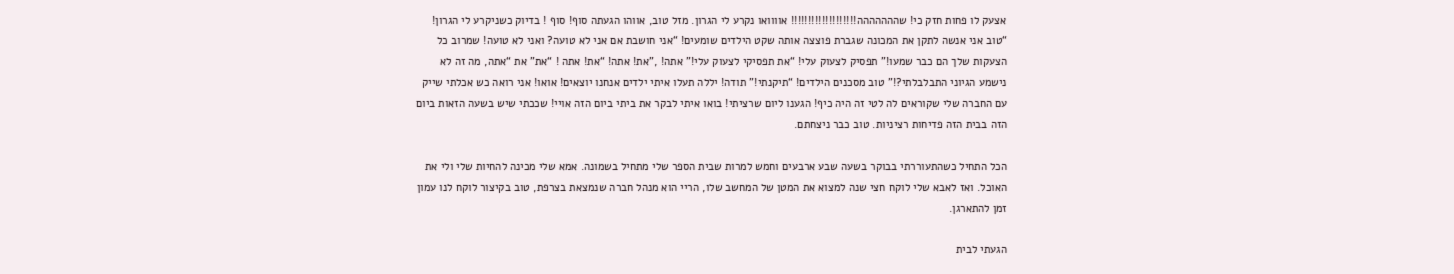אצעק לו פחות חזק כי! שההההההה!!!!!!!!!!!!!!!!!!! אוווואו נקרע לי הגרון. מזל טוב, אווהו הגעתה סוף! סוף ! בדיוק כשניקרע לי הגרון! “טוב אני אנשה לתקן את המכונה שגברת פוצצה אותה שקט הילדים שומעים! “אני חושבת אם אני לא טועה? ואני לא טועה! שמרוב כל הצעקות שלך הם כבר שמעו!” תפסיק לצעוק עלי! “את תפסיקי לצעוק עלי!” אתה! ,”את! אתה! “את! אתה ! “את” את “אתה, מה זה לא נישמע הגיוני התבלבלתי?!” טוב מסכנים הילדים! “תיקנתי!” תודה! יללה תעלו איתי ילדים אנחנו יוצאים! אואו! אני רואה כש אכלתי שייק עם החברה שלי שקוראים לה לטי זה היה כיף! הגענו ליום שרציתי! בואו איתי לבקר את ביתי ביום הזה אויי! שככתי שיש בשעה הזאות ביום הזה בבית הזה פדיחות רציניות. טוב כבר ניצחתם.

הכל התחיל כשהתעוררתי בבוקר בשעה שבע ארבעים וחמש למרות שבית הספר שלי מתחיל בשמונה. אמא שלי מכינה להחיות שלי ולי את האוכל. ואז לאבא שלי לוקח חצי שנה למצוא את המטן של המחשב שלו, הריי הוא מנהל חברה שנמצאת בצרפת, טוב בקיצור לוקח לנו עמון זמן להתארגן.

הגעתי לבית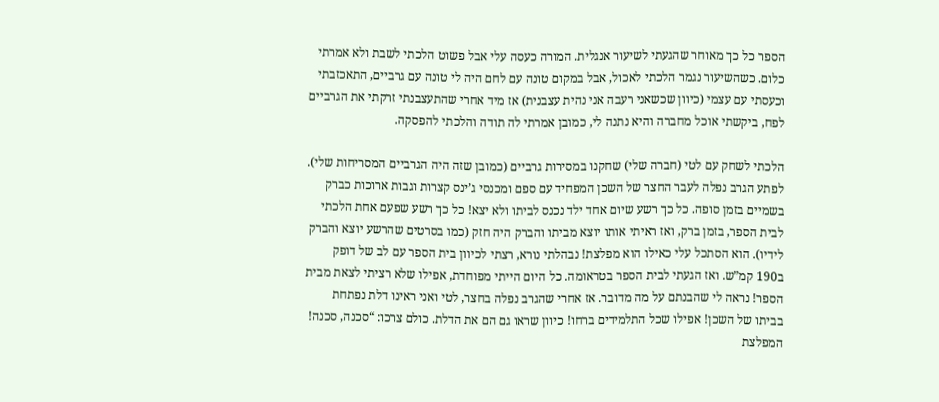הספר כל כך מאוחר שהגעתי לשיעור אנגלית. המורה כעסה עלי אבל פשוט הלכתי לשבת ולא אמרתי כלום. כשהשיעור נגמר הלכתי לאכול, אבל במקום טונה עם לחם היה לי טונה עם גרביים, התאכזבתי וכעסתי עם עצמי (כיוון שכשאני רעבה אני נהית עצבנית) אז מיד אחרי שהתעצבנתי זרקתי את הגרביים לפח, ביקשתי אוכל מחברה והיא נתנה לי, כמובן אמרתי לה תודה והלכתי להפסקה.

הלכתי לשחק עם לטי (חברה שלי) שחקנו במסירות גרביים (כמובן שזה היה הגרביים המסריחות שלי). לפתע הגרב נפלה לעבר החצר של השכן המפחיד עם ספם ומכנסי ג’ינס קצרות וגבות ארוכות כברק בשמיים בזמן סופה. כל כך רשע שיום אחד ילד נכנס לביתו ולא יצא! כל כך רשע שפעם אחת הלכתי לבית הספר, בזמן ברק, ואז ראיתי אותו יוצא מביתו והברק היה חזק (כמו בסרטים שהרשע יוצא והברק לידיו). הוא הסתכל עלי כאילו הוא מפלצת! נבהלתי נורא, רצתי לכיוון בית הספר עם לב של דופק ב190 קמ”ש. ואז הגעתי לבית הספר בטראומה. כל היום הייתי מפוחדת, אפילו שלא רציתי לצאת מבית הספר! נראה לי שהבנתם על מה מדובר. אז אחרי שהגרב נפלה בחצר, לטי ואני ראינו דלת נפתחת בביתו של השכן! אפילו שכל התלמידים ברחו! כיוון שראו גם הם את הדלת. כולם צרכו: “סכנה, סכנה! המפלצת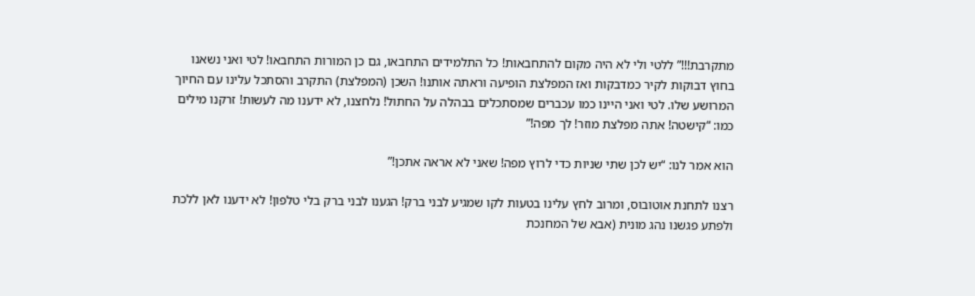מתקרבת!!!” ללטי ולי לא היה מקום להתחבאות! כל התלמידים התחבאו, גם כן המורות התחבאו! לטי ואני נשאנו בחוץ דבוקות לקיר כמדבקות ואז המפלצת הופיעה וראתה אותנו! השכן (המפלצת) התקרב והסתכל עלינו עם החיוך המרושע שלו. לטי ואני היינו כמו עכברים שמסתכלים בבהלה על החתול! נלחצנו, לא ידענו מה לעשות! זרקנו מילים כמו: “קישטה! אתה מפלצת מוזר! לך מפה!”

הוא אמר לנו: “יש לכן שתי שניות כדי לרוץ מפה! שאני לא אראה אתכן!”

רצנו לתחנת אוטובוס, ומרוב לחץ עלינו בטעות לקו שמגיע לבני ברק! הגענו לבני ברק בלי טלפון! לא ידענו לאן ללכת ולפתע פגשנו נהג מונית (אבא של המחנכת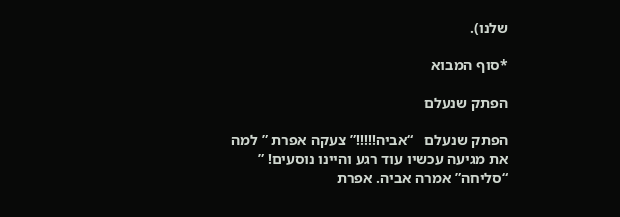שלנו).

*סוף המבוא

הפתק שנעלם

הפתק שנעלם   “אביה!!!!!” צעקה אפרת ” למה את מגיעה עכשיו עוד רגע והיינו נוסעים! ” “סליחה” אמרה אביה. אפרת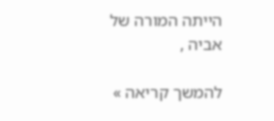הייתה המורה של אביה ,

להמשך קריאה »